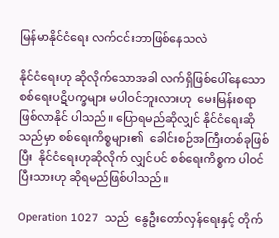မြန်မာနိုင်ငံရေး လက်ငင်းဘာဖြစ်နေသလဲ

နိုင်ငံရေးဟု ဆိုလိုက်သောအခါ လက်ရှိဖြစ်ပေါ်နေသော စစ်ရေးပဋိပက္ခများ မပါဝင်ဘူးလားဟု  မေးမြန်းစရာဖြစ်လာနိုင် ပါသည်။ ပြောရမည်ဆိုလျှင် နိုင်ငံရေးဆိုသည်မှာ စစ်ရေးကိစ္စများ၏  ခေါင်းစဉ်အကြီးတစ်ခုဖြစ်ပြီး  နိုင်ငံရေးဟုဆိုလိုက် လျှင်ပင် စစ်ရေးကိစ္စက ပါဝင်ပြီးသားဟု ဆိုရမည်ဖြစ်ပါသည်။

Operation 1027  သည်  နွေဦးတော်လှန်ရေးနှင့် တိုက်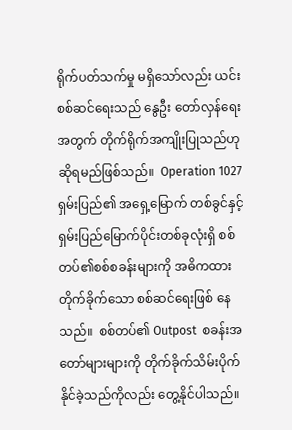ရိုက်ပတ်သက်မှု မရှိသော်လည်း ယင်းစစ်ဆင်ရေးသည် နွေဦး တော်လှန်ရေးအတွက် တိုက်ရိုက်အကျိုးပြုသည်ဟု ဆိုရမည်ဖြစ်သည်။  Operation 1027  ရှမ်းပြည်၏ အရှေ့မြောက် တစ်ခွင်နှင့် ရှမ်းပြည်မြောက်ပိုင်းတစ်ခုလုံးရှိ စစ်တပ်၏စစ်စခန်းများကို အဓိကထားတိုက်ခိုက်သော စစ်ဆင်ရေးဖြစ် နေသည်။  စစ်တပ်၏ Outpost  စခန်းအတော်များများကို တိုက်ခိုက်သိမ်းပိုက်နိုင်ခဲ့သည်ကိုလည်း တွေ့နိုင်ပါသည်။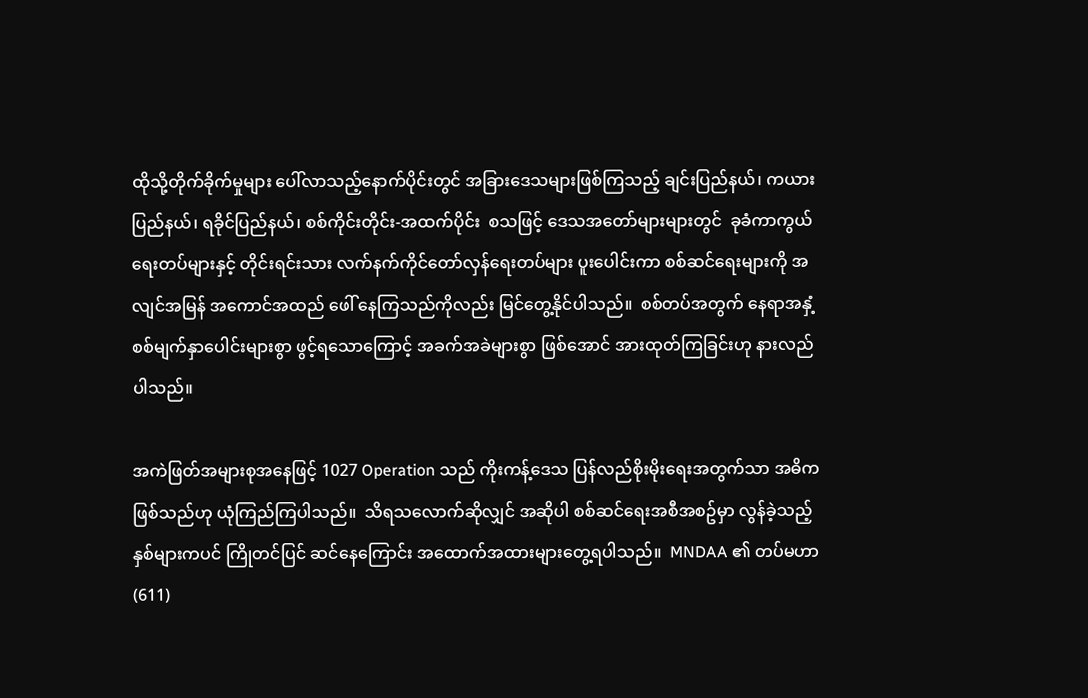ထိုသို့တိုက်ခိုက်မှုများ ပေါ်လာသည့်နောက်ပိုင်းတွင် အခြားဒေသများဖြစ်ကြသည့် ချင်းပြည်နယ်၊ ကယားပြည်နယ်၊ ရခိုင်ပြည်နယ်၊ စစ်ကိုင်းတိုင်း-အထက်ပိုင်း  စသဖြင့် ဒေသအတော်များများတွင်  ခုခံကာကွယ်ရေးတပ်များနှင့် တိုင်းရင်းသား လက်နက်ကိုင်တော်လှန်ရေးတပ်များ ပူးပေါင်းကာ စစ်ဆင်ရေးများကို အလျင်အမြန် အကောင်အထည် ဖေါ် နေကြသည်ကိုလည်း မြင်တွေ့နိုင်ပါသည်။  စစ်တပ်အတွက် နေရာအနှံ့  စစ်မျက်နှာပေါင်းများစွာ ဖွင့်ရသောကြောင့် အခက်အခဲများစွာ ဖြစ်အောင် အားထုတ်ကြခြင်းဟု နားလည်ပါသည်။

အကဲဖြတ်အများစုအနေဖြင့် 1027 Operation သည် ကိုးကန့်ဒေသ ပြန်လည်စိုးမိုးရေးအတွက်သာ အဓိကဖြစ်သည်ဟု ယုံကြည်ကြပါသည်။  သိရသလောက်ဆိုလျှင် အဆိုပါ စစ်ဆင်ရေးအစီအစဥ်မှာ လွန်ခဲ့သည့် နှစ်များကပင် ကြိုတင်ပြင် ဆင်နေကြောင်း အထောက်အထားများတွေ့ရပါသည်။  MNDAA ၏ တပ်မဟာ (611)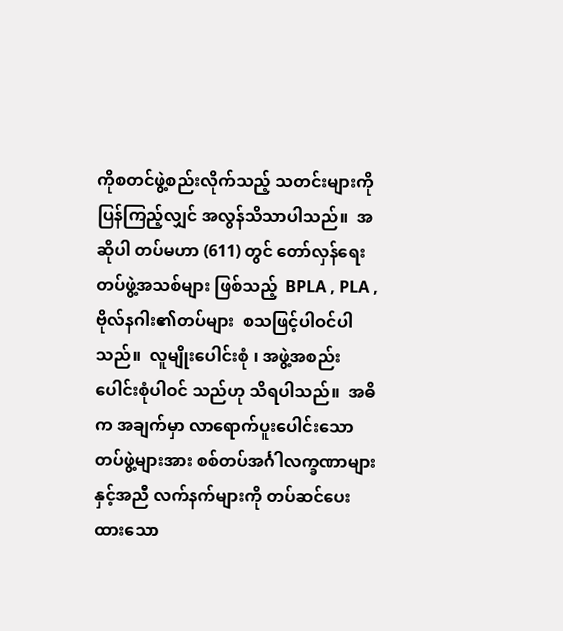ကိုစတင်ဖွဲ့စည်းလိုက်သည့် သတင်းများကို ပြန်ကြည့်လျှင် အလွန်သိသာပါသည်။  အဆိုပါ တပ်မဟာ (611) တွင် တော်လှန်ရေးတပ်ဖွဲ့အသစ်များ ဖြစ်သည့်  BPLA , PLA , ဗိုလ်နဂါး၏တပ်များ  စသဖြင့်ပါဝင်ပါသည်။  လူမျိုးပေါင်းစုံ ၊ အဖွဲ့အစည်းပေါင်းစုံပါဝင် သည်ဟု သိရပါသည်။  အဓိက အချက်မှာ လာရောက်ပူးပေါင်းသော တပ်ဖွဲ့များအား စစ်တပ်အင်္ဂါလက္ခဏာများနှင့်အညီ လက်နက်များကို တပ်ဆင်ပေးထားသော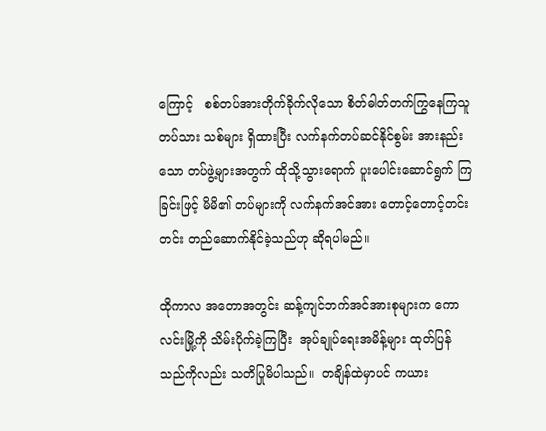ကြောင့်   စစ်တပ်အားတိုက်ခိုက်လိုသော စိတ်ဓါတ်တက်ကြွနေကြသူ တပ်သား သစ်များ ရှိထားပြီး လက်နက်တပ်ဆင်နိုင်စွမ်း အားနည်းသော တပ်ဖွဲ့များအတွက် ထိုသို့သွားရောက် ပူးပေါင်းဆောင်ရွက် ကြခြင်းဖြင့် မိမိ၏ တပ်များကို လက်နက်အင်အား တောင့်တောင့်တင်းတင်း တည်ဆောက်နိုင်ခဲ့သည်ဟု ဆိုရပါမည်။

ထိုကာလ အတောအတွင်း ဆန့်ကျင်ဘက်အင်အားစုများက ကောလင်းမြို့ကို သိမ်းပိုက်ခဲ့ကြပြီး  အုပ်ချုပ်ရေးအမိန့်များ ထုတ်ပြန်သည်ကိုလည်း သတိပြုမိပါသည်။  တချိန်ထဲမှာပင် ကယား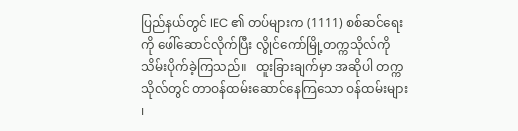ပြည်နယ်တွင် IEC ၏ တပ်များက (1111) စစ်ဆင်ရေးကို ဖေါ်ဆောင်လိုက်ပြီး လွိုင်ကော်မြို့တက္ကသိုလ်ကို သိမ်းပိုက်ခဲ့ကြသည်။   ထူးခြားချက်မှာ အဆိုပါ တက္ကသိုလ်တွင် တာဝန်ထမ်းဆောင်နေကြသော ဝန်ထမ်းများ ၊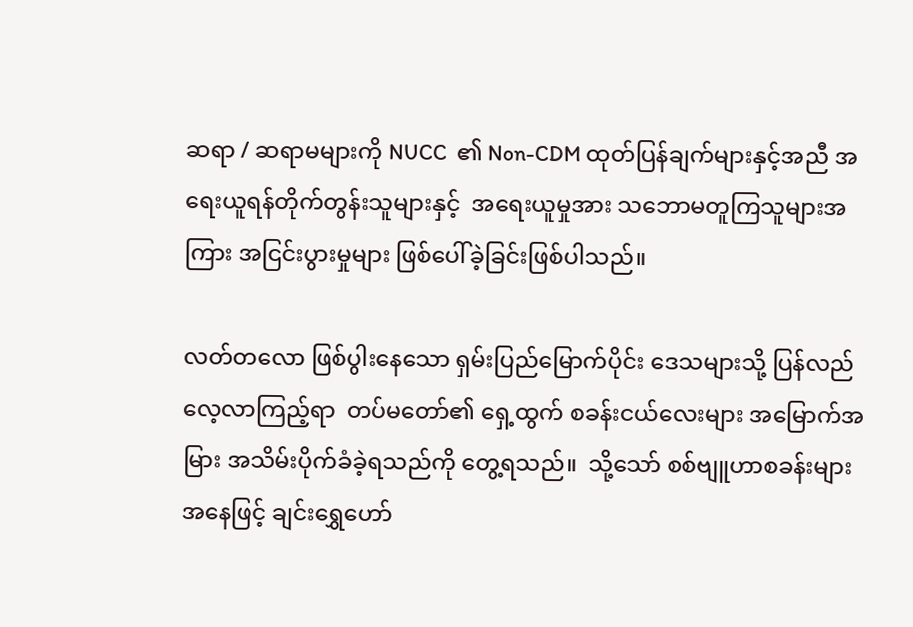ဆရာ / ဆရာမများကို NUCC  ၏ Non-CDM ထုတ်ပြန်ချက်များနှင့်အညီ အရေးယူရန်တိုက်တွန်းသူများနှင့်  အရေးယူမှုအား သဘောမတူကြသူများအကြား အငြင်းပွားမှုများ ဖြစ်ပေါ်ခဲ့ခြင်းဖြစ်ပါသည်။

လတ်တလော ဖြစ်ပွါးနေသော ရှမ်းပြည်မြောက်ပိုင်း ဒေသများသို့ ပြန်လည်လေ့လာကြည့်ရာ  တပ်မတော်၏ ရှေ့ထွက် စခန်းငယ်လေးများ အမြောက်အမြား အသိမ်းပိုက်ခံခဲ့ရသည်ကို တွေ့ရသည်။  သို့သော် စစ်ဗျူဟာစခန်းများ အနေဖြင့် ချင်းရွှေဟော်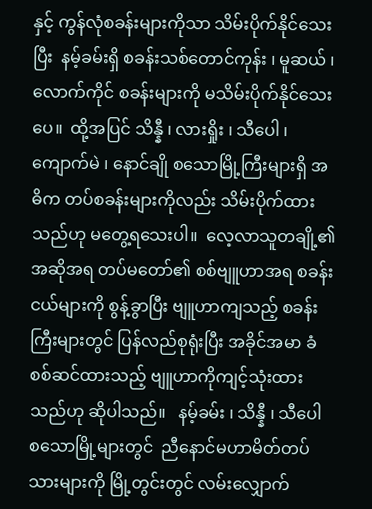နှင့် ကွန်လုံစခန်းများကိုသာ သိမ်းပိုက်နိုင်သေးပြီး  နမ့်ခမ်းရှိ စခန်းသစ်တောင်ကုန်း ၊ မူဆယ် ၊ လောက်ကိုင် စခန်းများကို မသိမ်းပိုက်နိုင်သေးပေ။  ထို့အပြင် သိန္နီ ၊ လားရှိုး ၊ သီပေါ ၊ ကျောက်မဲ ၊ နောင်ချို စသောမြို့ကြီးများရှိ အဓိက တပ်စခန်းများကိုလည်း သိမ်းပိုက်ထားသည်ဟု မတွေ့ရသေးပါ။  လေ့လာသူတချို့၏ အဆိုအရ တပ်မတော်၏ စစ်ဗျူဟာအရ စခန်းငယ်များကို စွန့်ခွာပြီး ဗျူဟာကျသည့် စခန်းကြီးများတွင် ပြန်လည်စုရုံးပြီး အခိုင်အမာ ခံစစ်ဆင်ထားသည့် ဗျူဟာကိုကျင့်သုံးထားသည်ဟု ဆိုပါသည်။   နမ့်ခမ်း ၊ သိန္နီ ၊ သီပေါ စသောမြို့များတွင်  ညီနောင်မဟာမိတ်တပ်သားများကို မြို့တွင်းတွင် လမ်းလျှောက်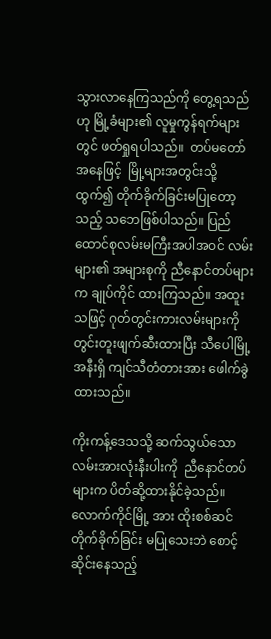သွားလာနေကြသည်ကို တွေ့ရသည်ဟု မြို့ခံများ၏ လူမှုကွန်ရက်များတွင် ဖတ်ရှုရပါသည်။  တပ်မတော်အနေဖြင့်  မြို့များအတွင်းသို့ ထွက်၍ တိုက်ခိုက်ခြင်းမပြုတော့သည့် သဘေဖြစ်ပါသည်။ ပြည်ထောင်စုလမ်းမကြီးအပါအဝင် လမ်းများ၏ အများစုကို ညီနောင်တပ်များက ချုပ်ကိုင် ထားကြသည်။ အထူးသဖြင့် ဂုတ်တွင်းကားလမ်းများကို တွင်းတူးဖျက်ဆီးထားပြီး သီပေါမြို့ အနီးရှိ ကျင်သီတံတားအား ဖေါက်ခွဲထားသည်။

ကိုးကန့်ဒေသသို့ ဆက်သွယ်သောလမ်းအားလုံးနီးပါးကို  ညီနောင်တပ်များက ပိတ်ဆို့ထားနိုင်ခဲ့သည်။  လောက်ကိုင်မြို့ အား ထိုးစစ်ဆင်တိုက်ခိုက်ခြင်း မပြုသေးဘဲ စောင့်ဆိုင်းနေသည့်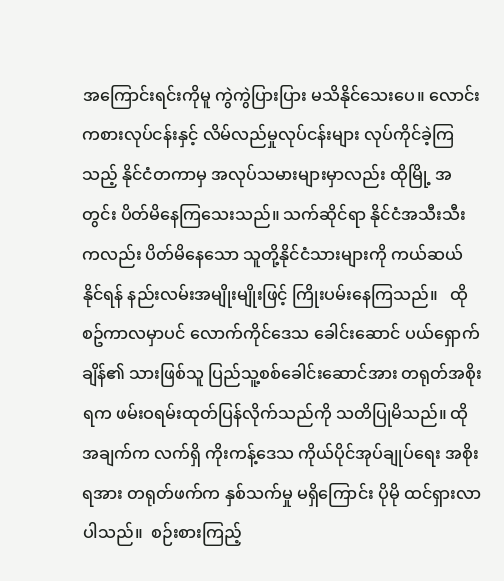အကြောင်းရင်းကိုမူ ကွဲကွဲပြားပြား မသိနိုင်သေးပေ။ လောင်းကစားလုပ်ငန်းနှင့် လိမ်လည်မှုလုပ်ငန်းများ လုပ်ကိုင်ခဲ့ကြသည့် နိုင်ငံတကာမှ အလုပ်သမားများမှာလည်း ထိုမြို့ အတွင်း ပိတ်မိနေကြသေးသည်။ သက်ဆိုင်ရာ နိုင်ငံအသီးသီးကလည်း ပိတ်မိနေသော သူတို့နိုင်ငံသားများကို ကယ်ဆယ် နိုင်ရန် နည်းလမ်းအမျိုးမျိုးဖြင့် ကြိုးပမ်းနေကြသည်။   ထိုစဥ်ကာလမှာပင် လောက်ကိုင်ဒေသ ခေါင်းဆောင် ပယ်ရှောက် ချိန်၏ သားဖြစ်သူ ပြည်သူ့စစ်ခေါင်းဆောင်အား တရုတ်အစိုးရက ဖမ်းဝရမ်းထုတ်ပြန်လိုက်သည်ကို သတိပြုမိသည်။ ထိုအချက်က လက်ရှိ ကိုးကန့်ဒေသ ကိုယ်ပိုင်အုပ်ချုပ်ရေး အစိုးရအား တရုတ်ဖက်က နှစ်သက်မှု မရှိကြောင်း ပိုမို ထင်ရှားလာပါသည်။  စဉ်းစားကြည့်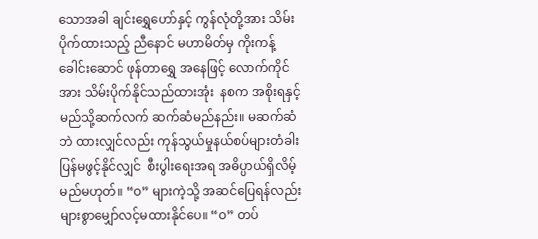သောအခါ ချင်းရွှေဟော်နှင့် ကွန်လုံတို့အား သိမ်းပိုက်ထားသည့် ညီနောင် မဟာမိတ်မှ ကိုးကန့်ခေါင်းဆောင် ဖုန်တာရွှေ အနေဖြင့် လောက်ကိုင်အား သိမ်းပိုက်နိုင်သည်ထားအုံး  နစက အစိုးရနှင့် မည်သို့ဆက်လက် ဆက်ဆံမည်နည်း။ မဆက်ဆံဘဲ ထားလျှင်လည်း ကုန်သွယ်မှုနယ်စပ်များတံခါး ပြန်မဖွင့်နိုင်လျှင်  စီးပွါးရေးအရ အဓိပ္ပာယ်ရှိလိမ့်မည်မဟုတ်။ “ဝ” များကဲ့သို့ အဆင်ပြေရန်လည်း များစွာမျှော်လင့်မထားနိုင်ပေ။ “ဝ” တပ်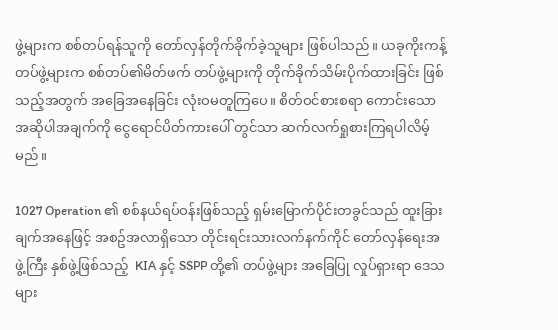ဖွဲ့များက စစ်တပ်ရန်သူကို တော်လှန်တိုက်ခိုက်ခဲ့သူများ ဖြစ်ပါသည်။ ယခုကိုးကန့်တပ်ဖွဲ့များက စစ်တပ်၏မိတ်ဖက် တပ်ဖွဲ့များကို တိုက်ခိုက်သိမ်းပိုက်ထားခြင်း ဖြစ်သည့်အတွက် အခြေအနေခြင်း လုံးဝမတူကြပေ။ စိတ်ဝင်စားစရာ ကောင်းသော အဆိုပါအချက်ကို ငွေရောင်ပိတ်ကားပေါ် တွင်သာ ဆက်လက်ရှုစားကြရပါလိမ့်မည်။

1027 Operation ၏ စစ်နယ်ရပ်ဝန်းဖြစ်သည့် ရှမ်းမြောက်ပိုင်းတခွင်သည် ထူးခြားချက်အနေဖြင့် အစဥ်အလာရှိသော တိုင်းရင်းသားလက်နက်ကိုင် တော်လှန်ရေးအဖွဲ့ကြီး နှစ်ဖွဲ့ဖြစ်သည့်  KIA နှင့် SSPP တို့၏ တပ်ဖွဲ့များ အခြေပြု လှုပ်ရှားရာ ဒေသများ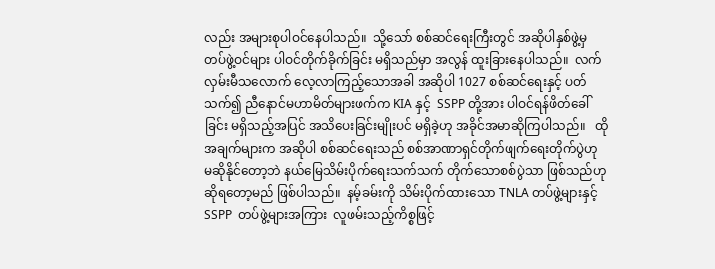လည်း အများစုပါဝင်နေပါသည်။  သို့သော် စစ်ဆင်ရေးကြီးတွင် အဆိုပါနှစ်ဖွဲ့မှ တပ်ဖွဲ့ဝင်များ ပါဝင်တိုက်ခိုက်ခြင်း မရှိသည်မှာ အလွန် ထူးခြားနေပါသည်။  လက်လှမ်းမီသလောက် လေ့လာကြည့်သောအခါ အဆိုပါ 1027 စစ်ဆင်ရေးနှင့် ပတ်သက်၍ ညီနောင်မဟာမိတ်များဖက်က KIA နှင့်  SSPP တို့အား ပါဝင်ရန်ဖိတ်ခေါ်ခြင်း မရှိသည့်အပြင် အသိပေးခြင်းမျိုးပင် မရှိခဲ့ဟု အခိုင်အမာဆိုကြပါသည်။   ထိုအချက်များက အဆိုပါ စစ်ဆင်ရေးသည် စစ်အာဏာရှင်တိုက်ဖျက်ရေးတိုက်ပွဲဟု မဆိုနိုင်တော့ဘဲ နယ်မြေသိမ်းပိုက်ရေးသက်သက် တိုက်သောစစ်ပွဲသာ ဖြစ်သည်ဟု ဆိုရတော့မည် ဖြစ်ပါသည်။  နမ့်ခမ်းကို သိမ်းပိုက်ထားသော TNLA တပ်ဖွဲ့များနှင့် SSPP  တပ်ဖွဲ့များအကြား  လူဖမ်းသည့်ကိစ္စဖြင့်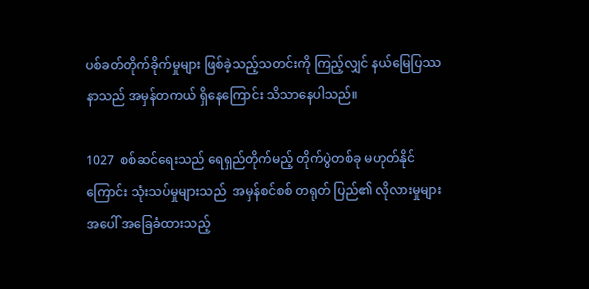ပစ်ခတ်တိုက်ခိုက်မှုများ ဖြစ်ခဲ့သည့်သတင်းကို ကြည့်လျှင် နယ်မြေပြဿနာသည် အမှန်တကယ် ရှိနေကြောင်း သိသာနေပါသည်။

1027  စစ်ဆင်ရေးသည် ရေရှည်တိုက်မည့် တိုက်ပွဲတစ်ခု မဟုတ်နိုင်ကြောင်း သုံးသပ်မှုများသည်  အမှန်စင်စစ် တရုတ် ပြည်၏ လိုလားမှုများအပေါ် အခြေခံထားသည့်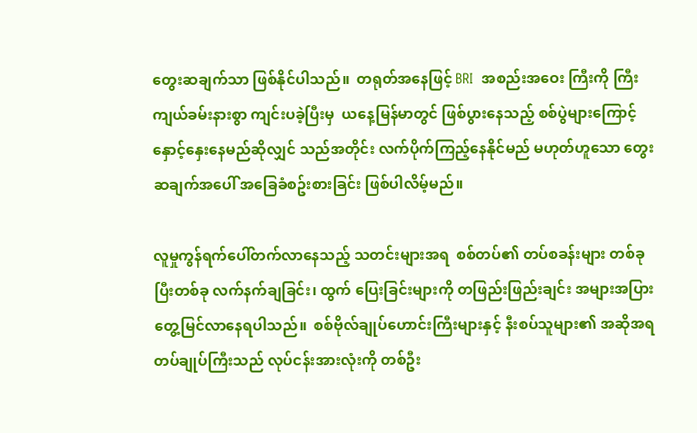တွေးဆချက်သာ ဖြစ်နိုင်ပါသည်။  တရုတ်အနေဖြင့် BRI  အစည်းအဝေး ကြီးကို ကြီးကျယ်ခမ်းနားစွာ ကျင်းပခဲ့ပြီးမှ  ယနေ့မြန်မာတွင် ဖြစ်ပွားနေသည့် စစ်ပွဲများကြောင့် နှောင့်နှေးနေမည်ဆိုလျှင် သည်အတိုင်း လက်ပိုက်ကြည့်နေနိုင်မည် မဟုတ်ဟူသော တွေးဆချက်အပေါ် အခြေခံစဥ်းစားခြင်း ဖြစ်ပါလိမ့်မည်။

လူမှုကွန်ရက်ပေါ်တက်လာနေသည့် သတင်းများအရ  စစ်တပ်၏ တပ်စခန်းများ တစ်ခုပြီးတစ်ခု လက်နက်ချခြင်း၊ ထွက် ပြေးခြင်းများကို တဖြည်းဖြည်းချင်း အများအပြားတွေ့မြင်လာနေရပါသည်။  စစ်ဗိုလ်ချုပ်ဟောင်းကြီးများနှင့် နီးစပ်သူများ၏ အဆိုအရ  တပ်ချုပ်ကြီးသည် လုပ်ငန်းအားလုံးကို တစ်ဦး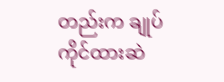တည်းက ချုပ်ကိုင်ထားဆဲ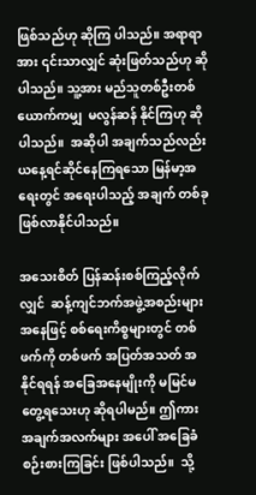ဖြစ်သည်ဟု ဆိုကြ ပါသည်။ အရာရာအား ၎င်းသာလျှင် ဆုံးဖြတ်သည်ဟု ဆိုပါသည်။ သူ့အား မည်သူတစ်ဦးတစ်ယောက်ကမျှ  မလွန်ဆန် နိုင်ကြဟု ဆိုပါသည်။  အဆိုပါ အချက်သည်လည်း ယနေ့ရင်ဆိုင်နေကြရသော မြန်မာ့အရေးတွင် အရေးပါသည့် အချက် တစ်ခု ဖြစ်လာနိုင်ပါသည်။

အသေးစိတ် ပြန်ဆန်းစစ်ကြည့်လိုက်လျှင်  ဆန့်ကျင်ဘက်အဖွဲ့အစည်းများ အနေဖြင့် စစ်ရေးကိစ္စများတွင် တစ်ဖက်ကို တစ်ဖက် အပြတ်အသတ် အနိုင်ရရန် အခြေအနေမျိုးကို မမြင်မတွေ့ရသေးဟု ဆိုရပါမည်။ ဤကား အချက်အလက်များ အပေါ် အခြေခံ စဉ်းစားကြခြင်း ဖြစ်ပါသည်။  သို့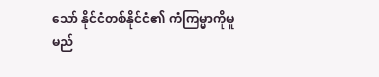သော် နိုင်ငံတစ်နိုင်ငံ၏ ကံကြမ္မာကိုမူ မည်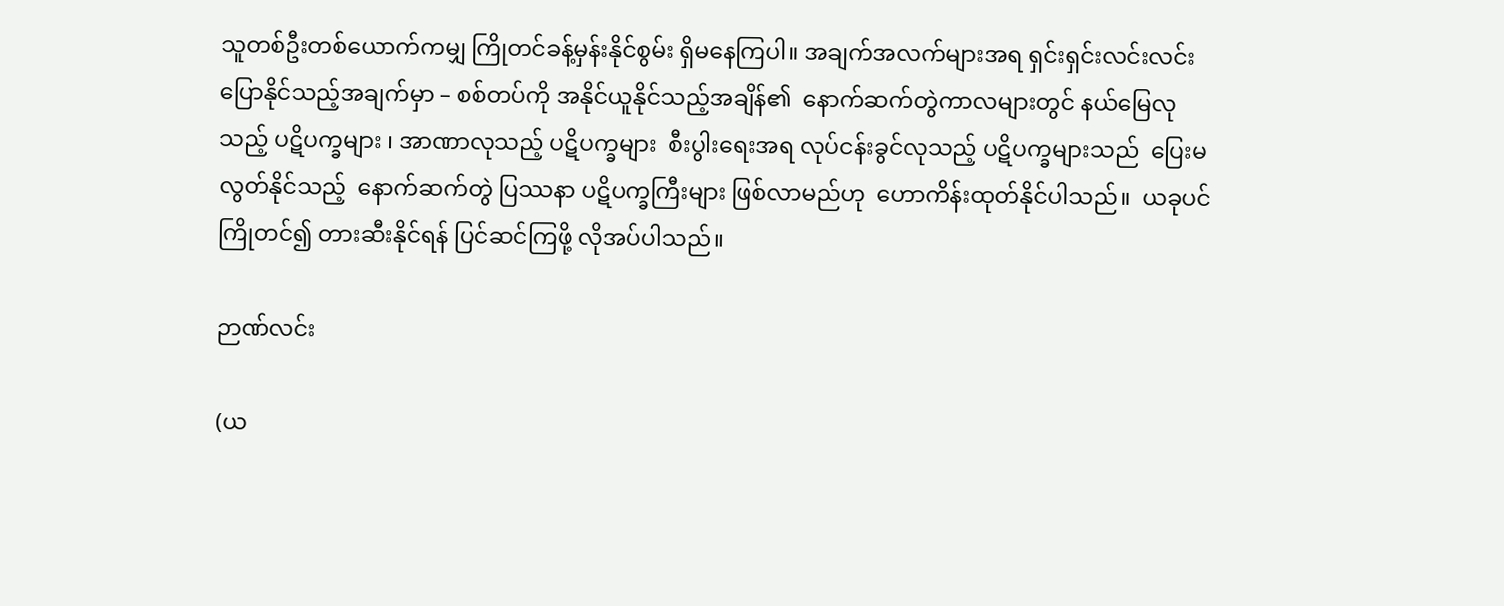သူတစ်ဦးတစ်ယောက်ကမျှ ကြိုတင်ခန့်မှန်းနိုင်စွမ်း ရှိမနေကြပါ။ အချက်အလက်များအရ ရှင်းရှင်းလင်းလင်း ပြောနိုင်သည့်အချက်မှာ – စစ်တပ်ကို အနိုင်ယူနိုင်သည့်အချိန်၏  နောက်ဆက်တွဲကာလများတွင် နယ်မြေလုသည့် ပဋိပက္ခများ ၊ အာဏာလုသည့် ပဋိပက္ခများ  စီးပွါးရေးအရ လုပ်ငန်းခွင်လုသည့် ပဋိပက္ခများသည်  ပြေးမလွတ်နိုင်သည့်  နောက်ဆက်တွဲ ပြဿနာ ပဋိပက္ခကြီးများ ဖြစ်လာမည်ဟု  ဟောကိန်းထုတ်နိုင်ပါသည်။  ယခုပင် ကြိုတင်၍ တားဆီးနိုင်ရန် ပြင်ဆင်ကြဖို့ လိုအပ်ပါသည်။

ဉာဏ်လင်း

(ယ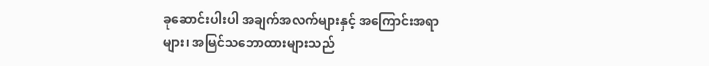ခုဆောင်းပါးပါ အချက်အလက်များနှင့် အကြောင်းအရာများ၊ အမြင်သဘောထားများသည်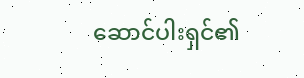ဆောင်ပါးရှင်၏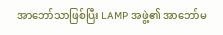အာဘော်သာဖြစ်ပြီး LAMP အဖွဲ့၏ အာဘော်မ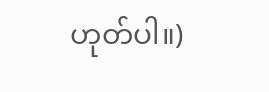ဟုတ်ပါ။)